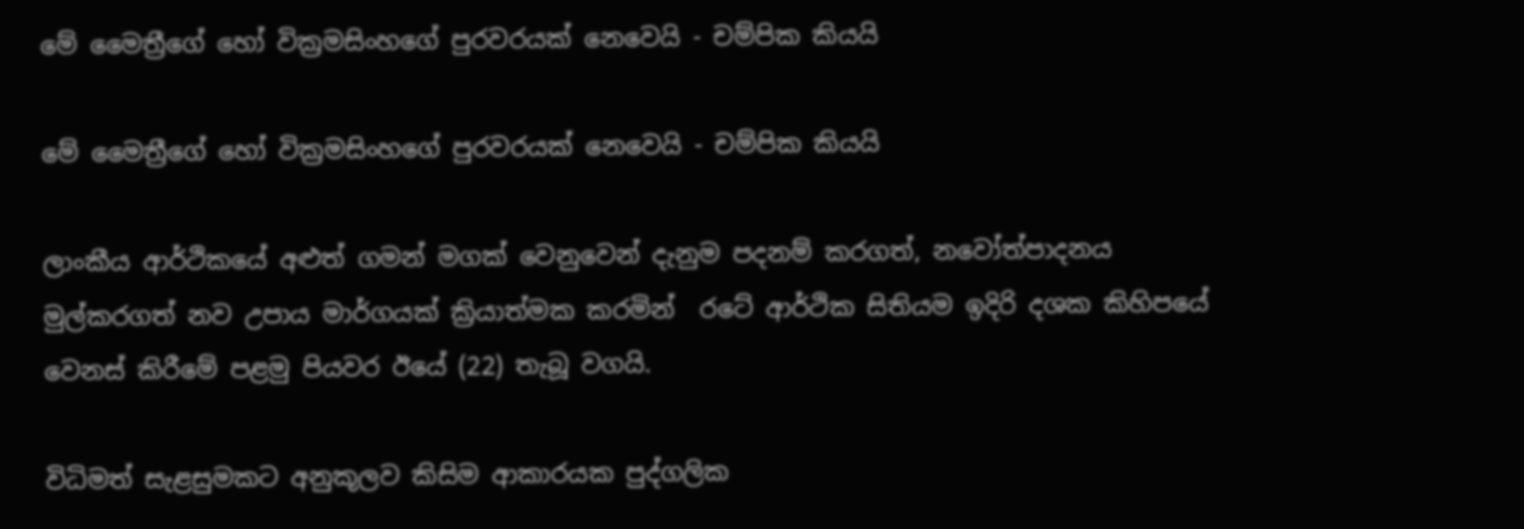මේ මෛත්‍රීගේ හෝ වික්‍රමසිංහගේ පුරවරයක් නෙවෙයි - චම්පික කියයි

මේ මෛත්‍රීගේ හෝ වික්‍රමසිංහගේ පුරවරයක් නෙවෙයි - චම්පික කියයි

ලාංකීය ආර්ථිකයේ අළුත් ගමන් මගක් වෙනුවෙන් දැනුම පදනම් කරගත්, නවෝත්පාදනය මුල්කරගත් නව උපාය මාර්ගයක් ක්‍රියාත්මක කරමින්  රටේ ආර්ථික සිතියම ඉදිරි දශක කිහිපයේ වෙනස් කිරීමේ පළමු පියවර ඊයේ (22) තැබූ වගයි.

විධිමත් සැළසුමකට අනුකූලව කිසිම ආකාරයක පුද්ගලික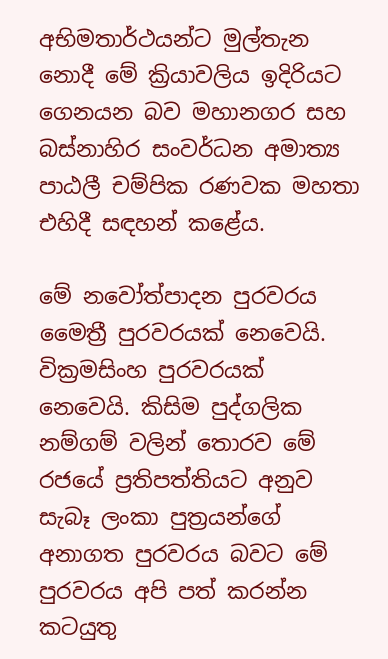අභිමතාර්ථයන්ට මුල්තැන නොදී මේ ක්‍රියාවලිය ඉදිරියට ගෙනයන බව මහානගර සහ බස්නාහිර සංවර්ධන අමාත්‍ය පාඨලී චම්පික රණවක මහතා එහිදී සඳහන් කළේය.

මේ නවෝත්පාදන පුරවරය මෛත්‍රී පුරවරයක් නෙවෙයි. වික්‍රමසිංහ පුරවරයක් නෙවෙයි. කිසිම පුද්ගලික නම්ගම් වලින් තොරව මේ රජයේ ප්‍රතිපත්තියට අනුව සැබෑ ලංකා පුත්‍රයන්ගේ අනාගත පුරවරය බවට මේ පුරවරය අපි පත් කරන්න කටයුතු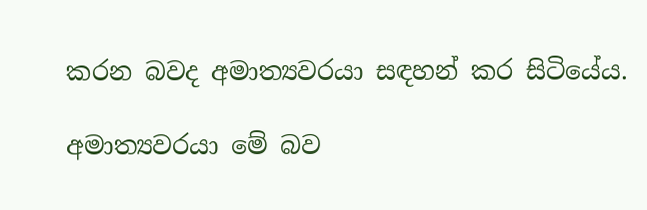කරන බවද අමාත්‍යවරයා සඳහන් කර සිටියේය.

අමාත්‍යවරයා මේ බව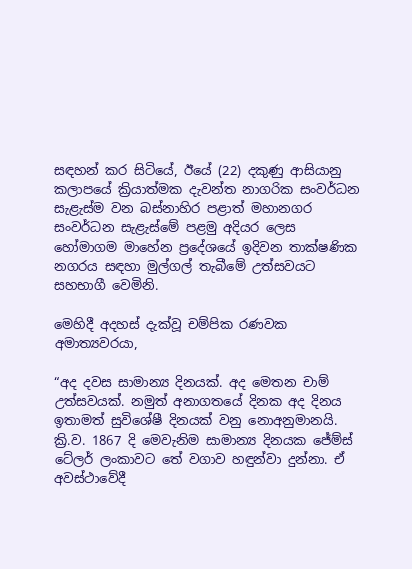සඳහන් කර සිටියේ, ඊයේ (22) දකුණු ආසියානු කලාපයේ ක්‍රියාත්මක දැවන්ත නාගරික සංවර්ධන සැළැස්ම වන බස්නාහිර පළාත් මහානගර සංවර්ධන සැළැස්මේ පළමු අදියර ලෙස හෝමාගම මාහේන ප්‍රදේශයේ ඉදිවන තාක්ෂණික නගරය සඳහා මුල්ගල් තැබීමේ උත්සවයට සහභාගී වෙමිනි.

මෙහිදී අදහස් දැක්වූ චම්පික රණවක අමාත්‍යවරයා,

“අද දවස සාමාන්‍ය දිනයක්. අද මෙතන චාම් උත්සවයක්. නමුත් අනාගතයේ දිනක අද දිනය ඉතාමත් සුවිශේෂී දිනයක් වනු නොඅනුමානයි. ක්‍රි.ව. 1867 දි මෙවැනිම සාමාන්‍ය දිනයක ජේම්ස් ටේලර් ලංකාවට තේ වගාව හඳුන්වා දුන්නා. ඒ අවස්ථාවේදී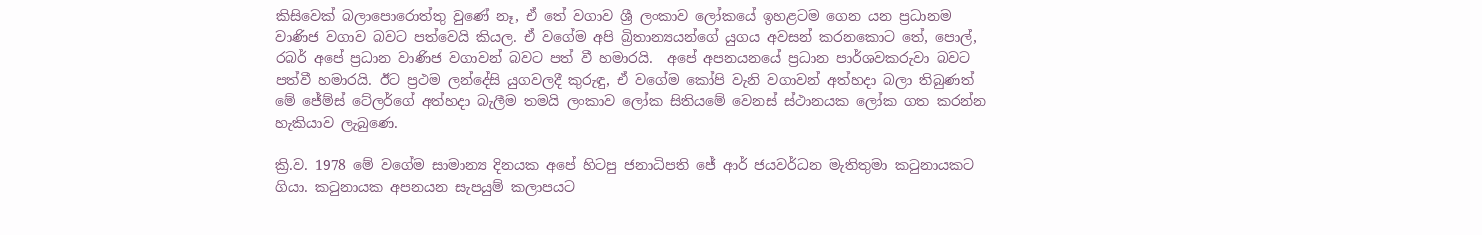කිසිවෙක් බලාපොරොත්තු වුණේ නෑ, ඒ තේ වගාව ශ්‍රී ලංකාව ලෝකයේ ඉහළටම ගෙන යන ප්‍රධානම වාණිජ වගාව බවට පත්වෙයි කියල. ඒ වගේම අපි බ්‍රිතාන්‍යයන්ගේ යුගය අවසන් කරනකොට තේ, පොල්, රබර් අපේ ප්‍රධාන වාණිජ වගාවන් බවට පත් වී හමාරයි.  අපේ අපනයනයේ ප්‍රධාන පාර්ශවකරුවා බවට පත්වී හමාරයි. ඊට ප්‍රථම ලන්දේසි යුගවලදී කුරුඳු, ඒ වගේම කෝපි වැනි වගාවන් අත්හදා බලා තිබුණත් මේ ජේම්ස් ටේලර්ගේ අත්හදා බැලීම තමයි ලංකාව ලෝක සිතියමේ වෙනස් ස්ථානයක ලෝක ගත කරන්න හැකියාව ලැබුණෙ.

ක්‍රි.ව. 1978 මේ වගේම සාමාන්‍ය දිනයක අපේ හිටපු ජනාධිපති ජේ ආර් ජයවර්ධන මැතිතුමා කටුනායකට ගියා. කටුනායක අපනයන සැපයුම් කලාපයට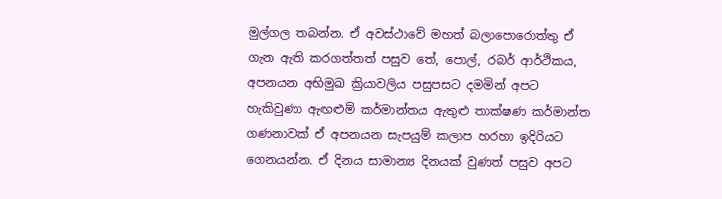මුල්ගල තබන්න. ඒ අවස්ථාවේ මහත් බලාපොරොත්තු ඒ ගැන ඇති කරගත්තත් පසුව තේ, පොල්, රබර් ආර්ථිකය, අපනයන අභිමුඛ ක්‍රියාවලිය පසුපසට දමමින් අපට හැකිවුණා ඇඟළුම් කර්මාන්තය ඇතුළු තාක්ෂණ කර්මාන්ත ගණනාවක් ඒ අපනයන සැපයුම් කලාප හරහා ඉදිරියට ගෙනයන්න. ඒ දිනය සාමාන්‍ය දිනයක් වුණත් පසුව අපට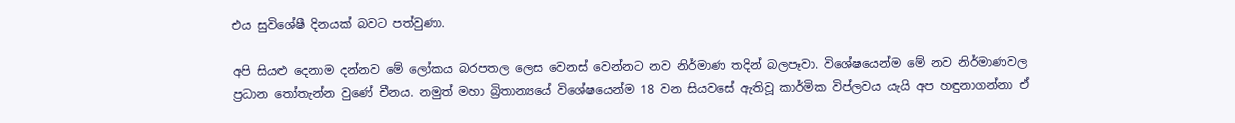එය සුවිශේෂී දිනයක් බවට පත්වුණා.

අපි සියළු දෙනාම දන්නව මේ ලෝකය බරපතල ලෙස වෙනස් වෙන්නට නව නිර්මාණ තදින් බලපෑවා. විශේෂයෙන්ම මේ නව නිර්මාණවල ප්‍රධාන තෝතැන්න වුණේ චීනය. නමුත් මහා බ්‍රිතාන්‍යයේ විශේෂයෙන්ම 18 වන සියවසේ ඇතිවූ කාර්මික විප්ලවය යැයි අප හඳුනාගන්නා ඒ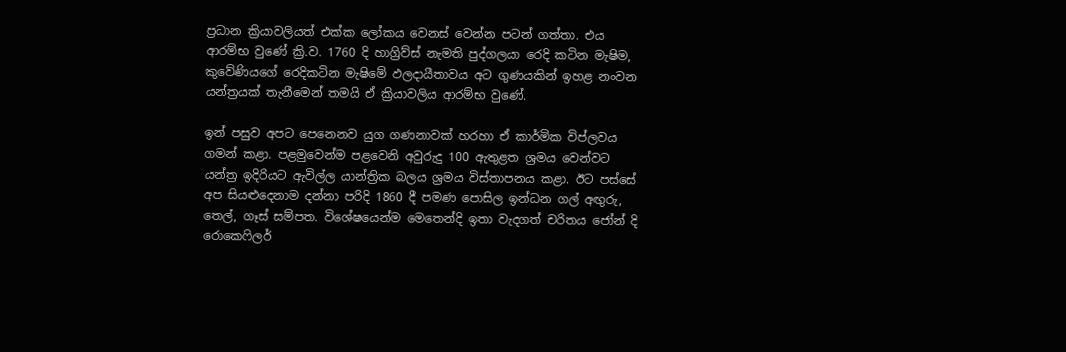ප්‍රධාන ක්‍රියාවලියත් එක්ක ලෝකය වෙනස් වෙන්න පටන් ගත්තා. එය ආරම්භ වුණේ ක්‍රි.ව. 1760 දි හාග්‍රිව්ස් නැමති පුද්ගලයා රෙදි කටින මැෂිම, කුවේණියගේ රෙදිකටින මැෂිමේ ඵලදායීතාවය අට ගුණයකින් ඉහළ නංවන යන්ත්‍රයක් තැනීමෙන් තමයි ඒ ක්‍රියාවලිය ආරම්භ වුණේ.

ඉන් පසුව අපට පෙනෙනව යුග ගණනාවක් හරහා ඒ කාර්මික විප්ලවය ගමන් කළා. පළමුවෙන්ම පළවෙනි අවුරුදු 100 ඇතුළත ශ්‍රමය වෙන්වට යන්ත්‍ර ඉදිරියට ඇවිල්ල යාන්ත්‍රික බලය ශ්‍රමය විස්තාපනය කළා. ඊට පස්සේ අප සියළුදෙනාම දන්නා පරිදි 1860 දී පමණ පොසිල ඉන්ධන ගල් අඟුරු, තෙල්, ගෑස් සම්පත. විශේෂයෙන්ම මෙතෙන්දි ඉතා වැදගත් චරිතය ජෝන් දි රොකෙෆිලර්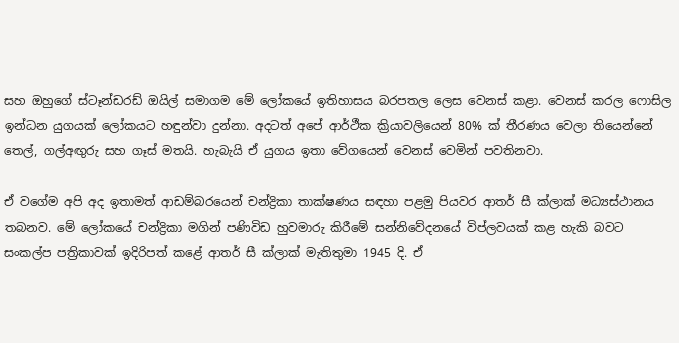සහ ඔහුගේ ස්ටෑන්ඩරඩ් ඔයිල් සමාගම මේ ලෝකයේ ඉතිහාසය බරපතල ලෙස වෙනස් කළා. වෙනස් කරල ෆොසිල ඉන්ධන යුගයක් ලෝකයට හඳුන්වා දුන්නා. අදටත් අපේ ආර්ථීක ක්‍රියාවලියෙන් 80% ක් තීරණය වෙලා තියෙන්නේ තෙල්, ගල්අඟුරු සහ ගෑස් මතයි. හැබැයි ඒ යුගය ඉතා වේගයෙන් වෙනස් වෙමින් පවතිනවා.

ඒ වගේම අපි අද ඉතාමත් ආඩම්බරයෙන් චන්ද්‍රිකා තාක්ෂණය සඳහා පළමු පියවර ආතර් සී ක්ලාක් මධ්‍යස්ථානය තබනව. මේ ලෝකයේ චන්ද්‍රිකා මගින් පණිවිඩ හුවමාරු කිරීමේ සන්නිවේදනයේ විප්ලවයක් කළ හැකි බවට සංකල්ප පත්‍රිකාවක් ඉදිරිපත් කළේ ආතර් සී ක්ලාක් මැතිතුමා 1945 දි. ඒ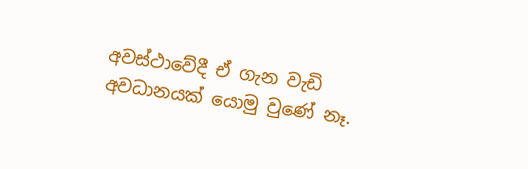අවස්ථාවේදී ඒ ගැන වැඩි අවධානයක් යොමු වුණේ නෑ.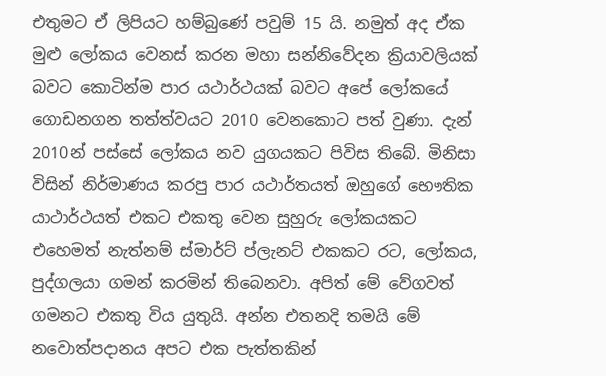එතුමට ඒ ලිපියට හම්බුණේ පවුම් 15 යි. නමුත් අද ඒක මුළු ලෝකය වෙනස් කරන මහා සන්නිවේදන ක්‍රියාවලියක් බවට කොටින්ම පාර යථාර්ථයක් බවට අපේ ලෝකයේ ගොඩනගන තත්ත්වයට 2010 වෙනකොට පත් වුණා. දැන්  2010න් පස්සේ ලෝකය නව යුගයකට පිවිස තිබේ. මිනිසා විසින් නිර්මාණය කරපු පාර යථාර්තයත් ඔහුගේ භෞතික යාථාර්ථයත් එකට එකතු වෙන සුහුරු ලෝකයකට එහෙමත් නැත්නම් ස්මාර්ට් ප්ලැනට් එකකට රට, ලෝකය, පුද්ගලයා ගමන් කරමින් තිබෙනවා. අපිත් මේ වේගවත් ගමනට එකතු විය යුතුයි. අන්න එතනදි තමයි මේ නවොත්පදානය අපට එක පැත්තකින්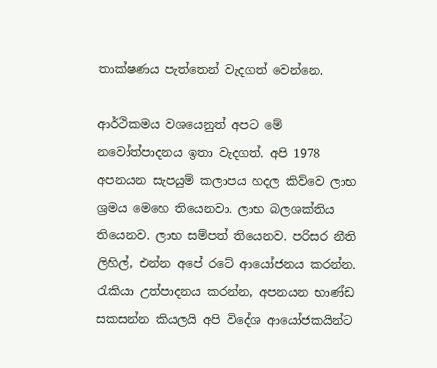තාක්ෂණය පැත්තෙන් වැදගත් වෙන්නෙ.

ආර්ථිකමය වශයෙනුත් අපට මේ නවෝත්පාදනය ඉතා වැදගත්. අපි 1978 අපනයන සැපයුම් කලාපය හදල කිව්වෙ ලාභ ශ්‍රමය මෙහෙ තියෙනවා. ලාභ බලශක්තිය තියෙනව. ලාභ සම්පත් තියෙනව. පරිසර නීති ලිහිල්, එන්න අපේ රටේ ආයෝජනය කරන්න. රැකියා උත්පාදනය කරන්න, අපනයන භාණ්ඩ සකසන්න කියලයි අපි විදේශ ආයෝජකයින්ට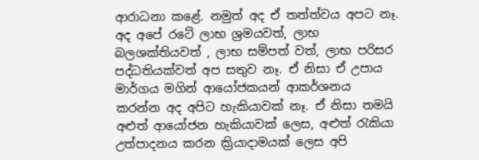ආරාධනා කළේ. නමුත් අද ඒ තත්ත්වය අපට නෑ. අද අපේ රටේ ලාභ ශ්‍රමයවත්, ලාභ බලශක්තියවත් , ලාභ සම්පත් වත්, ලාභ පරිසර පද්ධතියක්වත් අප සතුව නෑ. ඒ නිසා ඒ උපාය මාර්ගය මගින් ආයෝජකයන් ආකර්ශනය කරන්න අද අපිට හැකියාවක් නෑ. ඒ නිසා තමයි අළුත් ආයෝජන හැකියාවක් ලෙස, අළුත් රැකියා උත්පාදනය කරන ක්‍රියාදාමයක් ලෙස අපි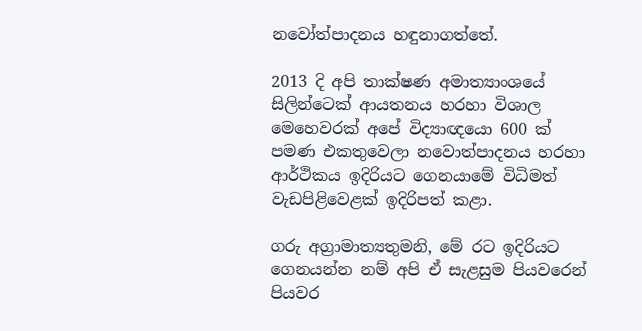නවෝත්පාදනය හඳුනාගත්තේ.

2013 දි අපි තාක්ෂණ අමාත්‍යාංශයේ සිලින්ටෙක් ආයතනය හරහා විශාල මෙහෙවරක් අපේ විද්‍යාඥයො 600 ක් පමණ එකතුවෙලා නවොත්පාදනය හරහා ආර්ථිකය ඉදිරියට ගෙනයාමේ විධිමත් වැඩපිළිවෙළක් ඉදිරිපත් කළා.

ගරු අග්‍රාමාත්‍යතුමනි, මේ රට ඉදිරියට ගෙනයන්න නම් අපි ඒ සැළසුම පියවරෙන් පියවර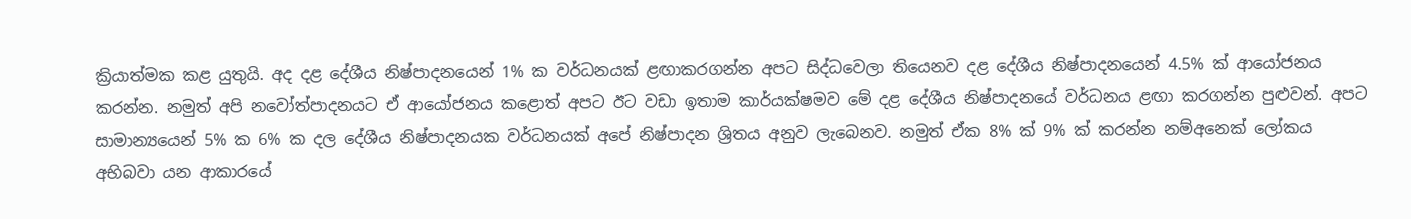ක්‍රියාත්මක කළ යුතුයි. අද දළ දේශීය නිෂ්පාදනයෙන් 1% ක වර්ධනයක් ළඟාකරගන්න අපට සිද්ධවෙලා තියෙනව දළ දේශීය නිෂ්පාදනයෙන් 4.5% ක් ආයෝජනය කරන්න. නමුත් අපි නවෝත්පාදනයට ඒ ආයෝජනය කළොත් අපට ඊට වඩා ඉතාම කාර්යක්ෂමව මේ දළ දේශීය නිෂ්පාදනයේ වර්ධනය ළඟා කරගන්න පුළුවන්. අපට සාමාන්‍යයෙන් 5% ක 6% ක දල දේශීය නිෂ්පාදනයක වර්ධනයක් අපේ නිෂ්පාදන ශ්‍රිතය අනුව ලැබෙනව. නමුත් ඒක 8% ක් 9% ක් කරන්න නම්අනෙක් ලෝකය අභිබවා යන ආකාරයේ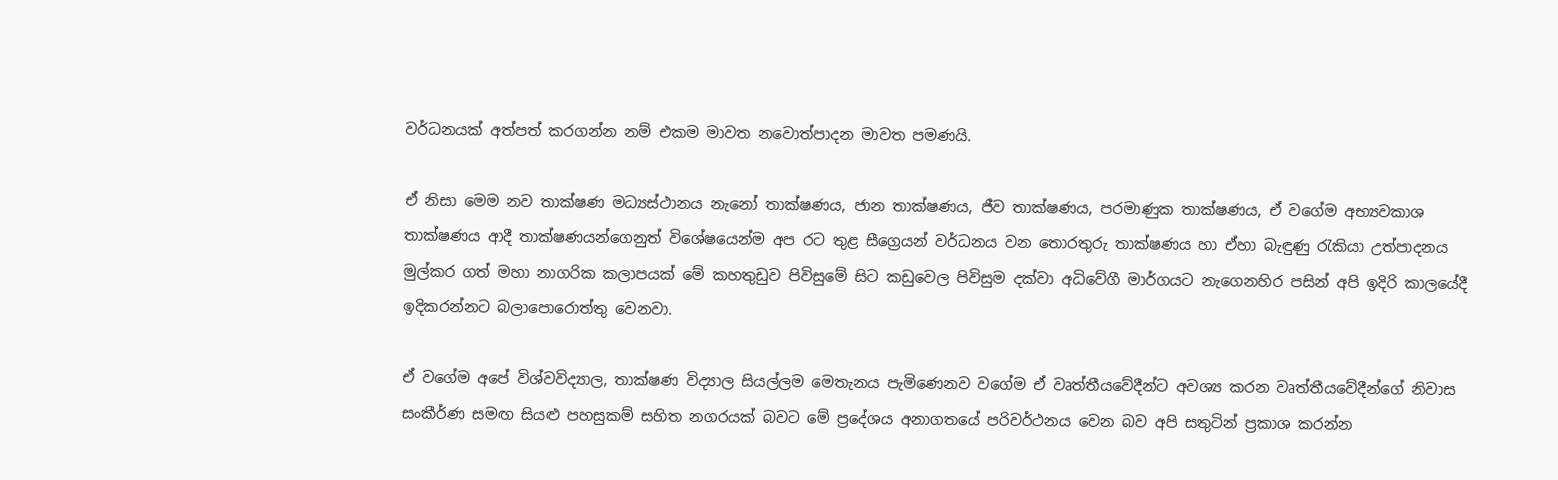වර්ධනයක් අත්පත් කරගන්න නම් එකම මාවත නවොත්පාදන මාවත පමණයි.

ඒ නිසා මෙම නව තාක්ෂණ මධ්‍යස්ථානය නැනෝ තාක්ෂණය, ජාන තාක්ෂණය, ජීව තාක්ෂණය, පරමාණුක තාක්ෂණය, ඒ වගේම අභ්‍යවකාශ තාක්ෂණය ආදී තාක්ෂණයන්ගෙනුත් විශේෂයෙන්ම අප රට තුළ සීග්‍රෙයන් වර්ධනය වන තොරතුරු තාක්ෂණය හා ඒහා බැඳුණු රැකියා උත්පාදනය මුල්කර ගත් මහා නාගරික කලාපයක් මේ කහතුඩුව පිවිසුමේ සිට කඩුවෙල පිවිසුම දක්වා අධිවේගී මාර්ගයට නැගෙනහිර පසින් අපි ඉදිරි කාලයේදී ඉදිකරන්නට බලාපොරොත්තු වෙනවා.

ඒ වගේම අපේ විශ්වවිද්‍යාල, තාක්ෂණ විද්‍යාල සියල්ලම මෙතැනය පැමිණෙනව වගේම ඒ වෘත්තීයවේදීන්ට අවශ්‍ය කරන වෘත්තීයවේදීන්ගේ නිවාස සංකීර්ණ සමඟ සියළු පහසුකම් සහිත නගරයක් බවට මේ ප්‍රදේශය අනාගතයේ පරිවර්ථනය වෙන බව අපි සතුටින් ප්‍රකාශ කරන්න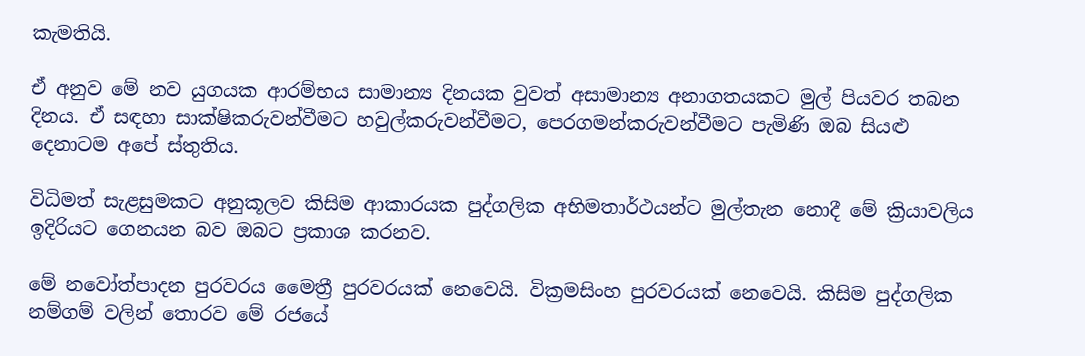කැමතියි.

ඒ අනුව මේ නව යුගයක ආරම්භය සාමාන්‍ය දිනයක වුවත් අසාමාන්‍ය අනාගතයකට මුල් පියවර තබන දිනය. ඒ සඳහා සාක්ෂිකරුවන්වීමට හවුල්කරුවන්වීමට, පෙරගමන්කරුවන්වීමට පැමිණි ඔබ සියළු දෙනාටම අපේ ස්තුතිය.

විධිමත් සැළසුමකට අනුකූලව කිසිම ආකාරයක පුද්ගලික අභිමතාර්ථයන්ට මුල්තැන නොදී මේ ක්‍රියාවලිය ඉදිරියට ගෙනයන බව ඔබට ප්‍රකාශ කරනව.

මේ නවෝත්පාදන පුරවරය මෛත්‍රී පුරවරයක් නෙවෙයි. වික්‍රමසිංහ පුරවරයක් නෙවෙයි. කිසිම පුද්ගලික නම්ගම් වලින් තොරව මේ රජයේ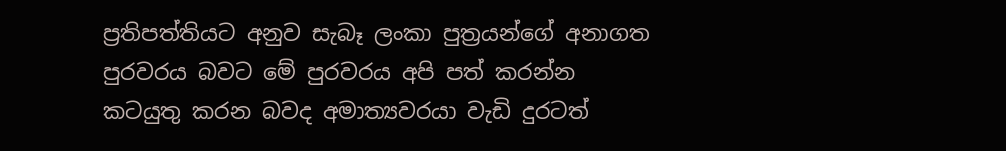ප්‍රතිපත්තියට අනුව සැබෑ ලංකා පුත්‍රයන්ගේ අනාගත පුරවරය බවට මේ පුරවරය අපි පත් කරන්න කටයුතු කරන බවද අමාත්‍යවරයා වැඩි දුරටත්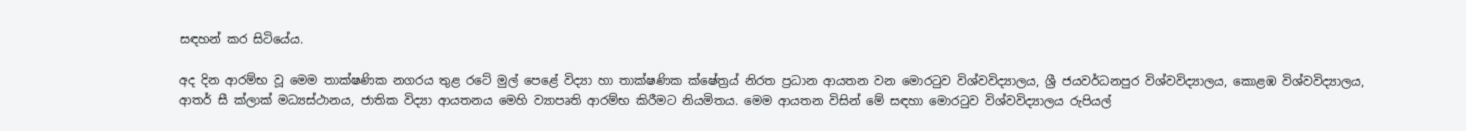සඳහන් කර සිටියේය.

අද දින ආරම්භ වූ මෙම තාක්ෂණික නගරය තුළ රටේ මුල් පෙළේ විද්‍යා හා තාක්ෂණික ක්ෂේත්‍රය් නිරත ප්‍රධාන ආයතන වන මොරටුව විශ්වවිද්‍යාලය, ශ්‍රී ජයවර්ධනපුර විශ්වවිද්‍යාලය, කොළඹ විශ්වවිද්‍යාලය, ආතර් සී ක්ලාක් මධ්‍යස්ථානය, ජාතික විද්‍යා ආයතනය මෙහි ව්‍යාපෘති ආරම්භ කිරීමට නියමිතය. මෙම ආයතන විසින් මේ සඳහා මොරටුව විශ්වවිද්‍යාලය රුපියල්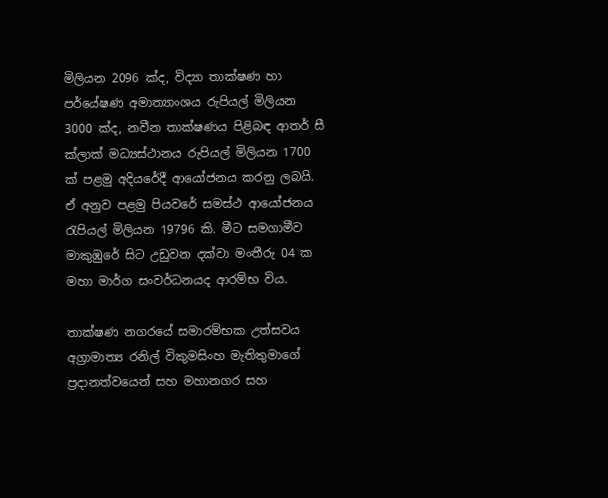මිලියන 2096 ක්ද, විද්‍යා තාක්ෂණ හා පර්යේෂණ අමාත්‍යාංශය රුපියල් මිලියන 3000 ක්ද, නවීන තාක්ෂණය පිළිබඳ ආතර් සී ක්ලාක් මධ්‍යස්ථානය රුපියල් මිලියන 1700 ක් පළමු අදියරේදී ආයෝජනය කරනු ලබයි. ඒ අනුව පළමු පියවරේ සමස්ථ ආයෝජනය රැපියල් මිලියන 19796 කි. මීට සමගාමීව මාකුඹුරේ සිට උඩුවන දක්වා මංතීරු 04 ක මහා මාර්ග සංවර්ධනයද ආරම්භ විය.

තාක්ෂණ නගරයේ සමාරම්භක උත්සවය අග්‍රාමාත්‍ය රනිල් විකුමසිංහ මැතිතුමාගේ ප්‍රදානත්වයෙන් සහ මහානගර සහ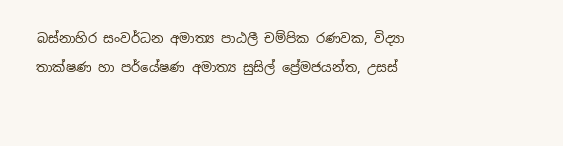බස්නාහිර සංවර්ධන අමාත්‍ය පාඨලී චම්පික රණවක, විද්‍යා තාක්ෂණ හා පර්යේෂණ අමාත්‍ය සුසිල් ප්‍රේමජයන්ත, උසස්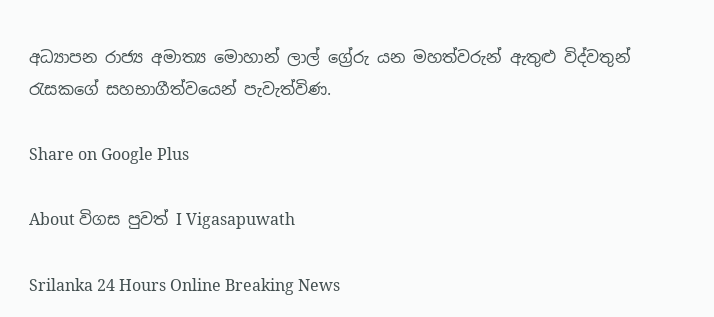අධ්‍යාපන රාජ්‍ය අමාත්‍ය මොහාන් ලාල් ග්‍රේරු යන මහත්වරුන් ඇතුළු විද්වතුන් රැසකගේ සහභාගීත්වයෙන් පැවැත්විණ.

Share on Google Plus

About විගස පුවත් I Vigasapuwath

Srilanka 24 Hours Online Breaking News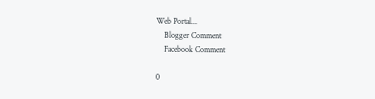Web Portal...
    Blogger Comment
    Facebook Comment

0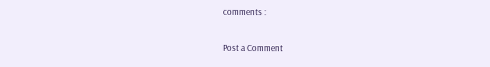comments :

Post a Comment